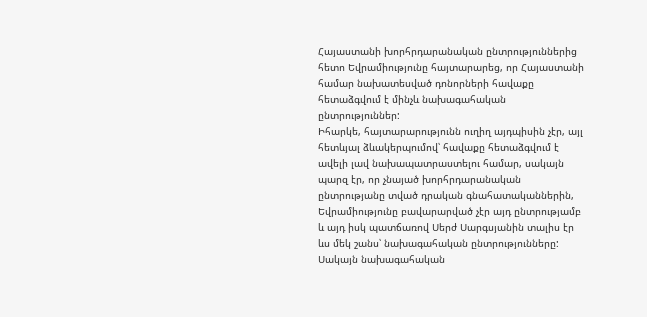Հայաստանի խորհրդարանական ընտրություններից հետո Եվրամիությունը հայտարարեց, որ Հայաստանի համար նախատեսված դոնորների հավաքը հետաձգվում է մինչև նախագահական ընտրություններ:
Իհարկե, հայտարարությունն ուղիղ այդպիսին չէր, այլ հետևյալ ձևակերպումով՝ հավաքը հետաձգվում է ավելի լավ նախապատրաստելու համար, սակայն պարզ էր, որ չնայած խորհրդարանական ընտրությանը տված դրական գնահատականներին, Եվրամիությունը բավարարված չէր այդ ընտրությամբ և այդ իսկ պատճառով Սերժ Սարգսյանին տալիս էր ևս մեկ շանս՝ նախագահական ընտրությունները: Սակայն նախագահական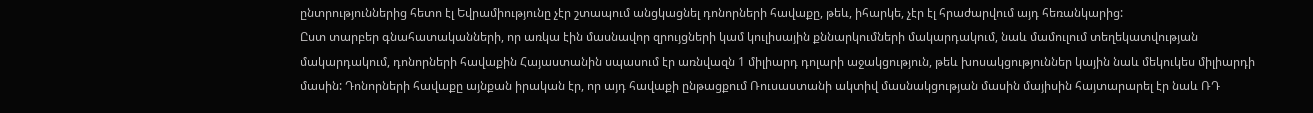ընտրություններից հետո էլ Եվրամիությունը չէր շտապում անցկացնել դոնորների հավաքը, թեև, իհարկե, չէր էլ հրաժարվում այդ հեռանկարից:
Ըստ տարբեր գնահատականների, որ առկա էին մասնավոր զրույցների կամ կուլիսային քննարկումների մակարդակում, նաև մամուլում տեղեկատվության մակարդակում, դոնորների հավաքին Հայաստանին սպասում էր առնվազն 1 միլիարդ դոլարի աջակցություն, թեև խոսակցություններ կային նաև մեկուկես միլիարդի մասին: Դոնորների հավաքը այնքան իրական էր, որ այդ հավաքի ընթացքում Ռուսաստանի ակտիվ մասնակցության մասին մայիսին հայտարարել էր նաև ՌԴ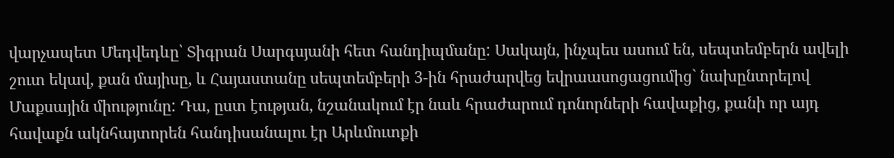վարչապետ Մեդվեդևը՝ Տիգրան Սարգսյանի հետ հանդիպմանը: Սակայն, ինչպես ասում են, սեպտեմբերն ավելի շուտ եկավ, քան մայիսը, և Հայաստանը սեպտեմբերի 3-ին հրաժարվեց եվրաասոցացումից` նախընտրելով Մաքսային միությունը: Դա, ըստ էության, նշանակում էր նաև հրաժարում դոնորների հավաքից, քանի որ այդ հավաքն ակնհայտորեն հանդիսանալու էր Արևմուտքի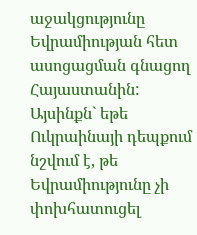աջակցությունը Եվրամիության հետ ասոցացման գնացող Հայաստանին:
Այսինքն` եթե Ուկրաինայի դեպքում նշվում է, թե Եվրամիությունը չի փոխհատուցել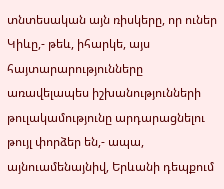տնտեսական այն ռիսկերը, որ ուներ Կիևը,- թեև, իհարկե, այս հայտարարությունները առավելապես իշխանությունների թուլակամությունը արդարացնելու թույլ փորձեր են,- ապա, այնուամենայնիվ, Երևանի դեպքում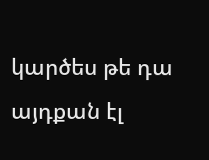կարծես թե դա այդքան էլ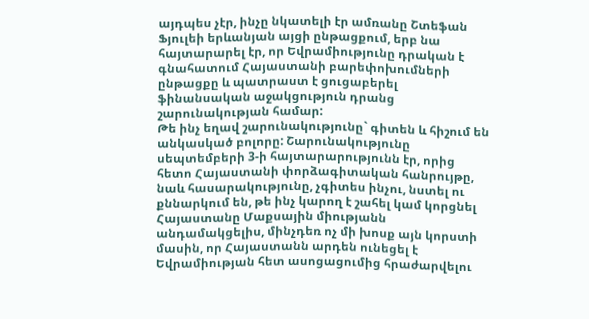այդպես չէր, ինչը նկատելի էր ամռանը Շտեֆան Ֆյուլեի երևանյան այցի ընթացքում, երբ նա հայտարարել էր, որ Եվրամիությունը դրական է գնահատում Հայաստանի բարեփոխումների ընթացքը և պատրաստ է ցուցաբերել ֆինանսական աջակցություն դրանց շարունակության համար:
Թե ինչ եղավ շարունակությունը` գիտեն և հիշում են անկասկած բոլորը: Շարունակությունը սեպտեմբերի 3-ի հայտարարությունն էր, որից հետո Հայաստանի փորձագիտական հանրույթը, նաև հասարակությունը, չգիտես ինչու, նստել ու քննարկում են, թե ինչ կարող է շահել կամ կորցնել Հայաստանը Մաքսային միությանն անդամակցելիս, մինչդեռ ոչ մի խոսք այն կորստի մասին, որ Հայաստանն արդեն ունեցել է Եվրամիության հետ ասոցացումից հրաժարվելու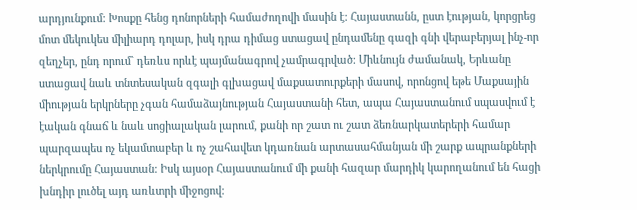արդյունքում: Խոսքը հենց դոնորների համաժողովի մասին է: Հայաստանն, ըստ էության, կորցրեց մոտ մեկուկես միլիարդ դոլար, իսկ դրա դիմաց ստացավ ընդամենը գազի գնի վերաբերյալ ինչ-որ զեղչեր, ընդ որում` դեռևս որևէ պայմանագրով չամրագրված: Միևնույն ժամանակ, Երևանը ստացավ նաև տնտեսական զգալի գլխացավ մաքսատուրքերի մասով, որոնցով եթե Մաքսային միության երկրները չգան համաձայնության Հայաստանի հետ, ապա Հայաստանում սպասվում է էական գնաճ և նաև սոցիալական լարում, քանի որ շատ ու շատ ձեռնարկատերերի համար պարզապես ոչ եկամտաբեր և ոչ շահավետ կդառնան արտասահմանյան մի շարք ապրանքների ներկրումը Հայաստան: Իսկ այսօր Հայաստանում մի քանի հազար մարդիկ կարողանում են հացի խնդիր լուծել այդ առևտրի միջոցով: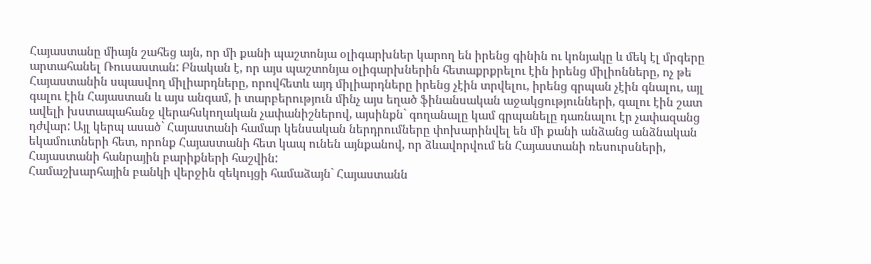Հայաստանը միայն շահեց այն, որ մի քանի պաշտոնյա օլիգարխներ կարող են իրենց գինին ու կոնյակը և մեկ էլ մրգերը արտահանել Ռուսաստան: Բնական է, որ այս պաշտոնյա օլիգարխներին հետաքրքրելու էին իրենց միլիոնները, ոչ թե Հայաստանին սպասվող միլիարդները, որովհետև այդ միլիարդները իրենց չէին տրվելու, իրենց գրպան չէին գնալու, այլ գալու էին Հայաստան և այս անգամ, ի տարբերություն մինչ այս եղած ֆինանսական աջակցությունների, գալու էին շատ ավելի խստապահանջ վերահսկողական չափանիշներով, այսինքն` գողանալը կամ գրպանելը դառնալու էր չափազանց դժվար: Այլ կերպ ասած` Հայաստանի համար կենսական ներդրումները փոխարինվել են մի քանի անձանց անձնական եկամուտների հետ, որոնք Հայաստանի հետ կապ ունեն այնքանով, որ ձևավորվում են Հայաստանի ռեսուրսների, Հայաստանի հանրային բարիքների հաշվին:
Համաշխարհային բանկի վերջին զեկույցի համաձայն` Հայաստանն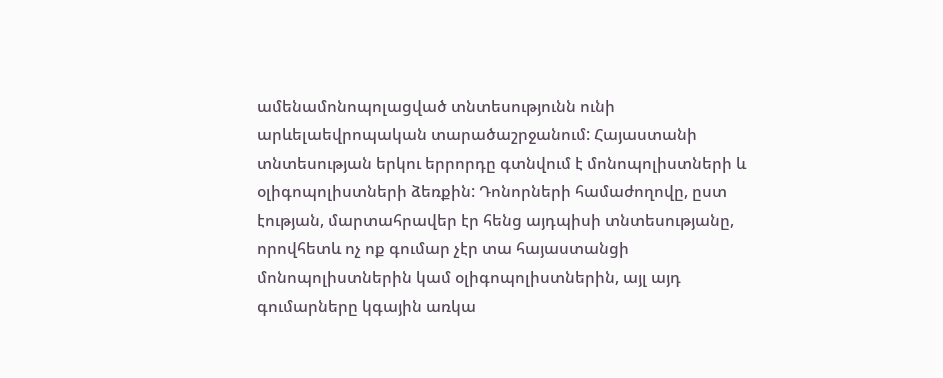ամենամոնոպոլացված տնտեսությունն ունի արևելաեվրոպական տարածաշրջանում: Հայաստանի տնտեսության երկու երրորդը գտնվում է մոնոպոլիստների և օլիգոպոլիստների ձեռքին: Դոնորների համաժողովը, ըստ էության, մարտահրավեր էր հենց այդպիսի տնտեսությանը, որովհետև ոչ ոք գումար չէր տա հայաստանցի մոնոպոլիստներին կամ օլիգոպոլիստներին, այլ այդ գումարները կգային առկա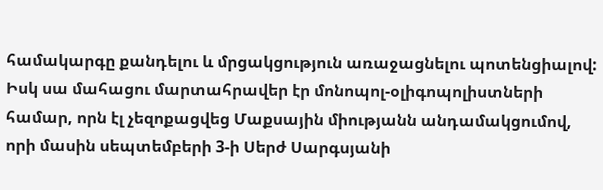համակարգը քանդելու և մրցակցություն առաջացնելու պոտենցիալով: Իսկ սա մահացու մարտահրավեր էր մոնոպոլ-օլիգոպոլիստների համար, որն էլ չեզոքացվեց Մաքսային միությանն անդամակցումով, որի մասին սեպտեմբերի 3-ի Սերժ Սարգսյանի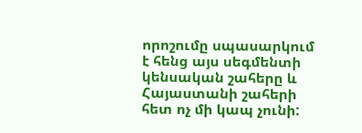որոշումը սպասարկում է հենց այս սեգմենտի կենսական շահերը և Հայաստանի շահերի հետ ոչ մի կապ չունի: